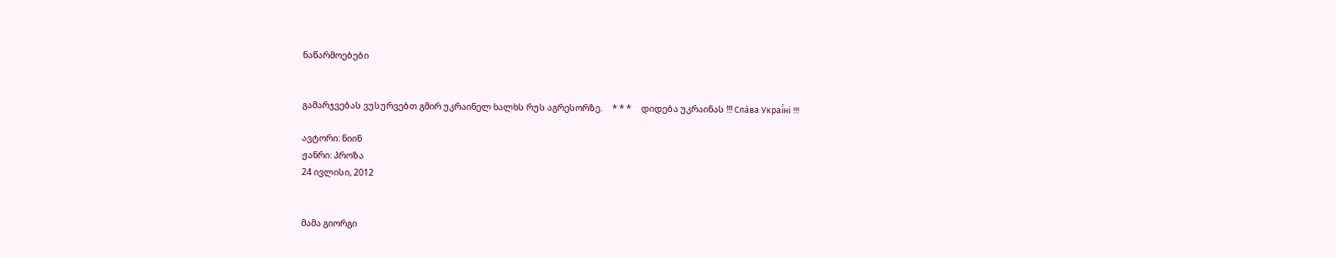ნაწარმოებები


გამარჯვებას ვუსურვებთ გმირ უკრაინელ ხალხს რუს აგრესორზე.     * * *     დიდება უკრაინას !!! Сла́ва Украї́ні !!!

ავტორი: ნიინ
ჟანრი: პროზა
24 ივლისი, 2012


მამა გიორგი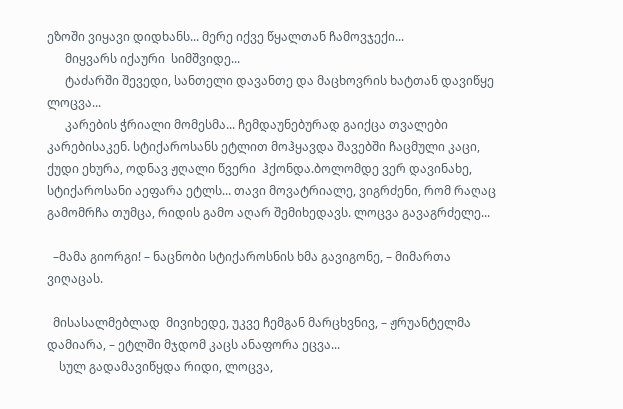ეზოში ვიყავი დიდხანს... მერე იქვე წყალთან ჩამოვჯექი...
      მიყვარს იქაური  სიმშვიდე...
      ტაძარში შევედი, სანთელი დავანთე და მაცხოვრის ხატთან დავიწყე ლოცვა...
      კარების ჭრიალი მომესმა... ჩემდაუნებურად გაიქცა თვალები კარებისაკენ. სტიქაროსანს ეტლით მოჰყავდა შავებში ჩაცმული კაცი, ქუდი ეხურა, ოდნავ ჟღალი წვერი  ჰქონდა.ბოლომდე ვერ დავინახე,  სტიქაროსანი აეფარა ეტლს... თავი მოვატრიალე, ვიგრძენი, რომ რაღაც გამომრჩა თუმცა, რიდის გამო აღარ შემიხედავს. ლოცვა გავაგრძელე...

  –მამა გიორგი! – ნაცნობი სტიქაროსნის ხმა გავიგონე, – მიმართა ვიღაცას.

  მისასალმებლად  მივიხედე, უკვე ჩემგან მარცხვნივ, – ჟრუანტელმა დამიარა, – ეტლში მჯდომ კაცს ანაფორა ეცვა...
    სულ გადამავიწყდა რიდი, ლოცვა,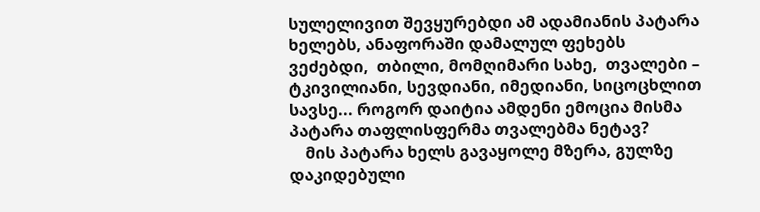სულელივით შევყურებდი ამ ადამიანის პატარა ხელებს, ანაფორაში დამალულ ფეხებს ვეძებდი,  თბილი, მომღიმარი სახე,  თვალები –  ტკივილიანი, სევდიანი, იმედიანი, სიცოცხლით სავსე... როგორ დაიტია ამდენი ემოცია მისმა პატარა თაფლისფერმა თვალებმა ნეტავ?
    მის პატარა ხელს გავაყოლე მზერა, გულზე დაკიდებული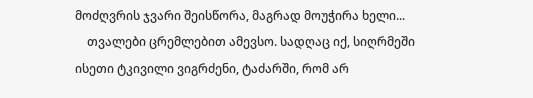მოძღვრის ჯვარი შეისწორა, მაგრად მოუჭირა ხელი...
    თვალები ცრემლებით ამევსო. სადღაც იქ, სიღრმეში ისეთი ტკივილი ვიგრძენი, ტაძარში, რომ არ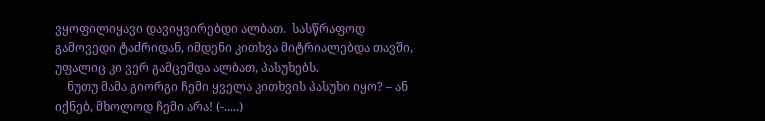ვყოფილიყავი დავიყვირებდი ალბათ.  სასწრაფოდ გამოვედი ტაძრიდან, იმდენი კითხვა მიტრიალებდა თავში, უფალიც კი ვერ გამცემდა ალბათ, პასუხებს.
    ნუთუ მამა გიორგი ჩემი ყველა კითხვის პასუხი იყო? – ან იქნებ, მხოლოდ ჩემი არა! (-.....)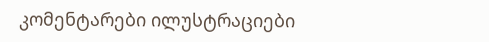კომენტარები ილუსტრაციები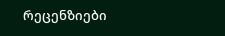რეცენზიები